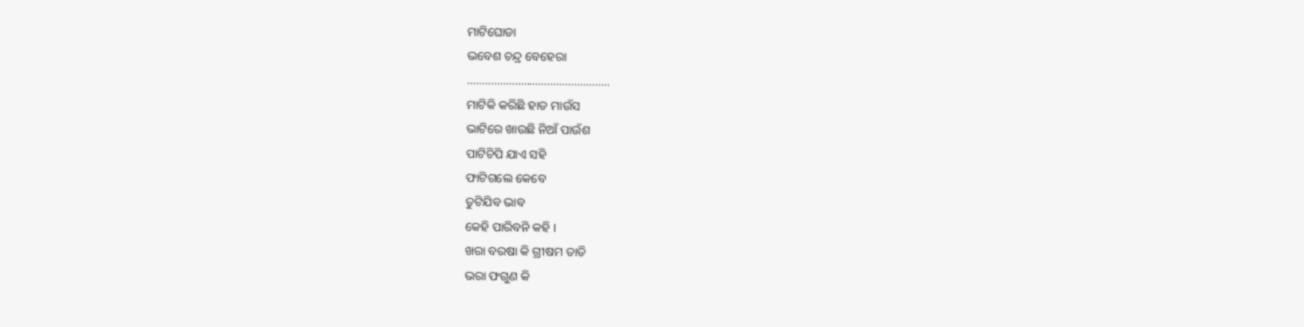ମାଟିଘୋଡା
ଭବେଶ ଚନ୍ଦ୍ର ବେହେରା
…………………………………………
ମାଟିକି କରିଛି ହାଡ ମାଉଁସ
ଭାଟିରେ ଖାଉଛି ନିଆଁ ପାଉଁଶ
ପାଟିଚିପି ଯାଏ ସହି
ଫାଟିଗଲେ କେବେ
ତୁଟିଯିବ ଭାବ
କେହି ପାରିବନି କହି ।
ଖରା ବରଷା କି ଗ୍ରୀଷମ ତାତି
ଭରା ଫଗୁଣ କି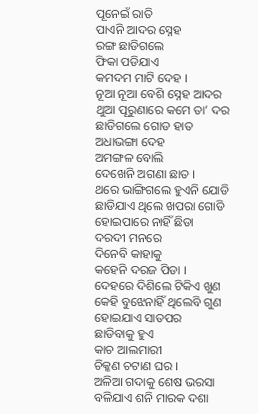ପୂନେଇଁ ରାତି
ପାଏନି ଆଦର ସ୍ନେହ
ରଙ୍ଗ ଛାଡିଗଲେ
ଫିକା ପଡିଯାଏ
କମଦମ ମାଟି ଦେହ ।
ନୂଆ ନୂଆ ବେଶି ସ୍ନେହ ଆଦର
ଥୁଆ ପୂରୁଣାରେ କମେ ତା’ ଦର
ଛାଡିଗଲେ ଗୋଡ ହାତ
ଅଧାଭଙ୍ଗା ଦେହ
ଅମଙ୍ଗଳ ବୋଲି
ଦେଖେନି ଅଗଣା ଛାତ ।
ଥରେ ଭାଙ୍ଗିଗଲେ ହୁଏନି ଯୋଡି
ଛାଡିଯାଏ ଥିଲେ ଖପରା ଗୋଡି
ହୋଇପାରେ ନାହିଁ ଛିଡା
ଦରଦୀ ମନରେ
ଦିନେବି କାହାକୁ
କହେନି ଦରଜ ପିଡା ।
ଦେହରେ ଦିଶିଲେ ଟିକିଏ ଖୁଣ
କେହି ବୁଝେନାହିଁ ଥିଲେବି ଗୁଣ
ହୋଇଯାଏ ସାତପର
ଛାଡିବାକୁ ହୁଏ
କାଚ ଆଲମାରୀ
ଚିକ୍କଣ ଚଟାଣ ଘର ।
ଅଳିଆ ଗଦାକୁ ଶେଷ ଭରସା
ବଳିଯାଏ ଶନି ମାରକ ଦଶା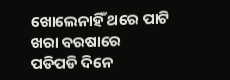ଖୋଲେନାହିଁ ଥରେ ପାଟି
ଖରା ବରଷାରେ
ପଡିପଡି ଦିନେ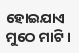ହୋଇଯାଏ ମୁଠେ ମାଟି ।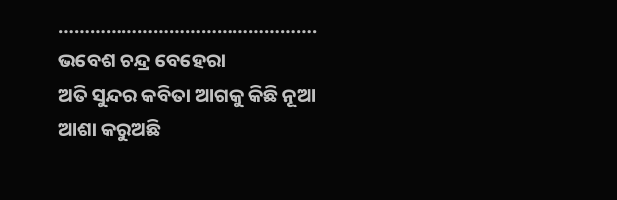………………………………………….
ଭବେଶ ଚନ୍ଦ୍ର ବେହେରା
ଅତି ସୁନ୍ଦର କବିତା ଆଗକୁ କିଛି ନୂଆ ଆଶା କରୁଅଛି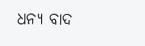ଧନ୍ୟ ବାଦ